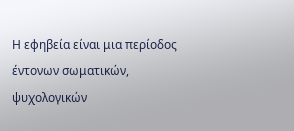Η εφηβεία είναι μια περίοδος έντονων σωματικών, ψυχολογικών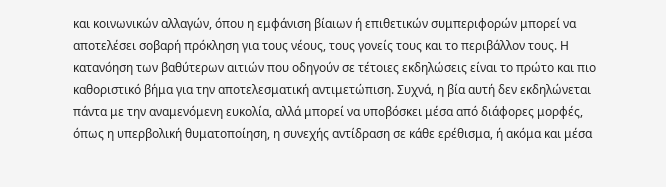και κοινωνικών αλλαγών, όπου η εμφάνιση βίαιων ή επιθετικών συμπεριφορών μπορεί να αποτελέσει σοβαρή πρόκληση για τους νέους, τους γονείς τους και το περιβάλλον τους. Η κατανόηση των βαθύτερων αιτιών που οδηγούν σε τέτοιες εκδηλώσεις είναι το πρώτο και πιο καθοριστικό βήμα για την αποτελεσματική αντιμετώπιση. Συχνά, η βία αυτή δεν εκδηλώνεται πάντα με την αναμενόμενη ευκολία, αλλά μπορεί να υποβόσκει μέσα από διάφορες μορφές, όπως η υπερβολική θυματοποίηση, η συνεχής αντίδραση σε κάθε ερέθισμα, ή ακόμα και μέσα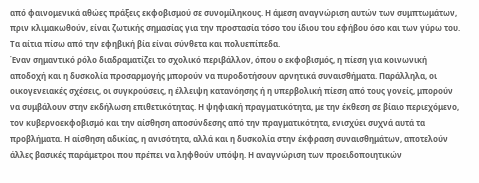από φαινομενικά αθώες πράξεις εκφοβισμού σε συνομίληκους. Η άμεση αναγνώριση αυτών των συμπτωμάτων, πριν κλιμακωθούν, είναι ζωτικής σημασίας για την προστασία τόσο του ίδιου του εφήβου όσο και των γύρω του. Τα αίτια πίσω από την εφηβική βία είναι σύνθετα και πολυεπίπεδα.
Έναν σημαντικό ρόλο διαδραματίζει το σχολικό περιβάλλον, όπου ο εκφοβισμός, η πίεση για κοινωνική αποδοχή και η δυσκολία προσαρμογής μπορούν να πυροδοτήσουν αρνητικά συναισθήματα. Παράλληλα, οι οικογενειακές σχέσεις, οι συγκρούσεις, η έλλειψη κατανόησης ή η υπερβολική πίεση από τους γονείς, μπορούν να συμβάλουν στην εκδήλωση επιθετικότητας. Η ψηφιακή πραγματικότητα, με την έκθεση σε βίαιο περιεχόμενο, τον κυβερνοεκφοβισμό και την αίσθηση αποσύνδεσης από την πραγματικότητα, ενισχύει συχνά αυτά τα προβλήματα. Η αίσθηση αδικίας, η ανισότητα, αλλά και η δυσκολία στην έκφραση συναισθημάτων, αποτελούν άλλες βασικές παράμετροι που πρέπει να ληφθούν υπόψη. Η αναγνώριση των προειδοποιητικών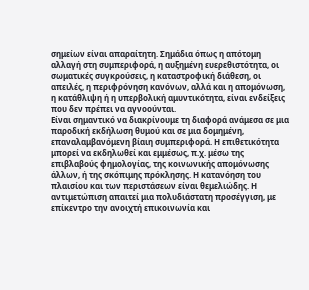σημείων είναι απαραίτητη. Σημάδια όπως η απότομη αλλαγή στη συμπεριφορά, η αυξημένη ευερεθιστότητα, οι σωματικές συγκρούσεις, η καταστροφική διάθεση, οι απειλές, η περιφρόνηση κανόνων, αλλά και η απομόνωση, η κατάθλιψη ή η υπερβολική αμυντικότητα, είναι ενδείξεις που δεν πρέπει να αγνοούνται.
Είναι σημαντικό να διακρίνουμε τη διαφορά ανάμεσα σε μια παροδική εκδήλωση θυμού και σε μια δομημένη, επαναλαμβανόμενη βίαιη συμπεριφορά. Η επιθετικότητα μπορεί να εκδηλωθεί και εμμέσως, π.χ. μέσω της επιβλαβούς φημολογίας, της κοινωνικής απομόνωσης άλλων, ή της σκόπιμης πρόκλησης. Η κατανόηση του πλαισίου και των περιστάσεων είναι θεμελιώδης. Η αντιμετώπιση απαιτεί μια πολυδιάστατη προσέγγιση, με επίκεντρο την ανοιχτή επικοινωνία και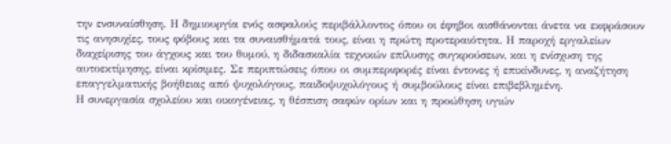την ενσυναίσθηση. Η δημιουργία ενός ασφαλούς περιβάλλοντος όπου οι έφηβοι αισθάνονται άνετα να εκφράσουν τις ανησυχίες, τους φόβους και τα συναισθήματά τους, είναι η πρώτη προτεραιότητα. Η παροχή εργαλείων διαχείρισης του άγχους και του θυμού, η διδασκαλία τεχνικών επίλυσης συγκρούσεων, και η ενίσχυση της αυτοεκτίμησης, είναι κρίσιμες. Σε περιπτώσεις όπου οι συμπεριφορές είναι έντονες ή επικίνδυνες, η αναζήτηση επαγγελματικής βοήθειας από ψυχολόγους, παιδοψυχολόγους ή συμβούλους είναι επιβεβλημένη.
Η συνεργασία σχολείου και οικογένειας, η θέσπιση σαφών ορίων και η προώθηση υγιών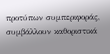προτύπων συμπεριφοράς, συμβάλλουν καθοριστικά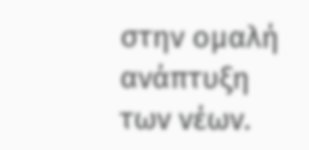στην ομαλή ανάπτυξη των νέων.